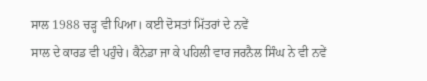ਸਾਲ 1988 ਚੜ੍ਹ ਵੀ ਪਿਆ। ਕਈ ਦੋਸਤਾਂ ਮਿੱਤਰਾਂ ਦੇ ਨਵੇਂ
ਸਾਲ ਦੇ ਕਾਰਡ ਵੀ ਪਹੁੰਚੇ। ਕੈਨੇਡਾ ਜਾ ਕੇ ਪਹਿਲੀ ਵਾਰ ਜਰਨੈਲ ਸਿੰਘ ਨੇ ਵੀ ਨਵੇਂ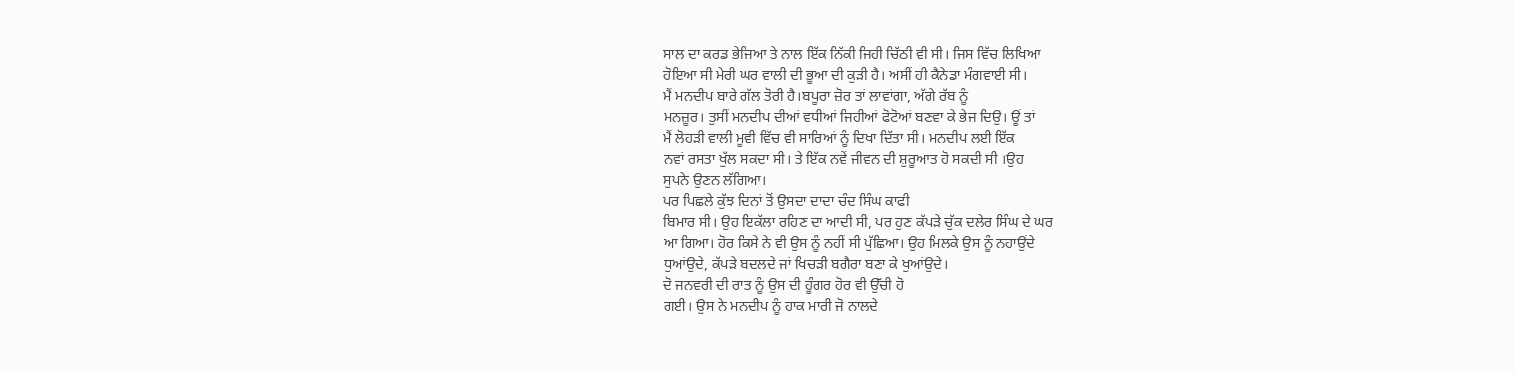ਸਾਲ ਦਾ ਕਰਡ ਭੇਜਿਆ ਤੇ ਨਾਲ ਇੱਕ ਨਿੱਕੀ ਜਿਹੀ ਚਿੱਠੀ ਵੀ ਸੀ। ਜਿਸ ਵਿੱਚ ਲਿਖਿਆ
ਹੋਇਆ ਸੀ ਮੇਰੀ ਘਰ ਵਾਲੀ ਦੀ ਭੂਆ ਦੀ ਕੁੜੀ ਹੈ। ਅਸੀਂ ਹੀ ਕੈਨੇਡਾ ਮੰਗਵਾਈ ਸੀ।
ਮੈਂ ਮਨਦੀਪ ਬਾਰੇ ਗੱਲ ਤੋਰੀ ਹੈ।ਬਪੂਰਾ ਜ਼ੋਰ ਤਾਂ ਲਾਵਾਂਗਾ, ਅੱਗੇ ਰੱਬ ਨੂੰ
ਮਨਜ਼ੂਰ। ਤੁਸੀਂ ਮਨਦੀਪ ਦੀਆਂ ਵਧੀਆਂ ਜਿਹੀਆਂ ਫੋਟੋਆਂ ਬਣਵਾ ਕੇ ਭੇਜ ਦਿਉ। ਊਂ ਤਾਂ
ਮੈਂ ਲੋਹੜੀ ਵਾਲੀ ਮੂਵੀ ਵਿੱਚ ਵੀ ਸਾਰਿਆਂ ਨੂੰ ਦਿਖਾ ਦਿੱਤਾ ਸੀ। ਮਨਦੀਪ ਲਈ ਇੱਕ
ਨਵਾਂ ਰਸਤਾ ਖੁੱਲ ਸਕਦਾ ਸੀ। ਤੇ ਇੱਕ ਨਵੇਂ ਜੀਵਨ ਦੀ ਸ਼ੁਰੂਆਤ ਹੋ ਸਕਦੀ ਸੀ ।ਉਹ
ਸੁਪਨੇ ਉਣਨ ਲੱਗਿਆ।
ਪਰ ਪਿਛਲੇ ਕੁੱਝ ਦਿਨਾਂ ਤੋਂ ਉਸਦਾ ਦਾਦਾ ਚੰਦ ਸਿੰਘ ਕਾਫੀ
ਬਿਮਾਰ ਸੀ। ਉਹ ਇਕੱਲਾ ਰਹਿਣ ਦਾ ਆਦੀ ਸੀ, ਪਰ ਹੁਣ ਕੱਪੜੇ ਚੁੱਕ ਦਲੇਰ ਸਿੰਘ ਦੇ ਘਰ
ਆ ਗਿਆ। ਹੋਰ ਕਿਸੇ ਨੇ ਵੀ ਉਸ ਨੂੰ ਨਹੀਂ ਸੀ ਪੁੱਛਿਆ। ਉਹ ਮਿਲਕੇ ਉਸ ਨੂੰ ਨਹਾਉਂਦੇ
ਧੁਆਂਉਦੇ, ਕੱਪੜੇ ਬਦਲਦੇ ਜਾਂ ਖਿਚੜੀ ਬਗੈਰਾ ਬਣਾ ਕੇ ਖੁਆਂਉਦੇ।
ਦੋ ਜਨਵਰੀ ਦੀ ਰਾਤ ਨੂੰ ਉਸ ਦੀ ਹੂੰਗਰ ਹੋਰ ਵੀ ਉੱਚੀ ਹੋ
ਗਈ। ਉਸ ਨੇ ਮਨਦੀਪ ਨੂੰ ਹਾਕ ਮਾਰੀ ਜੋ ਨਾਲਦੇ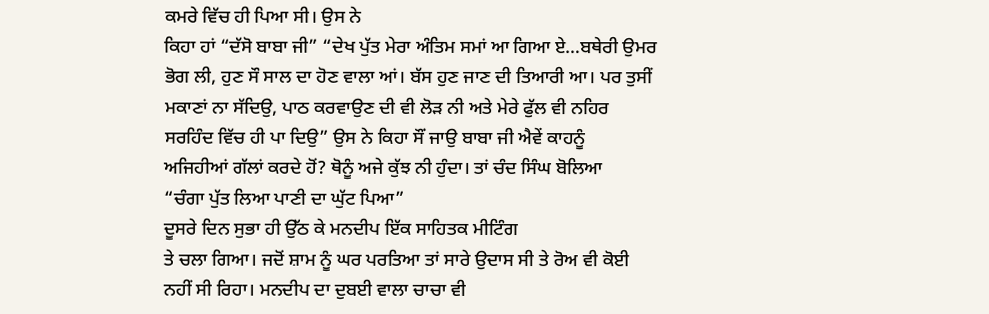ਕਮਰੇ ਵਿੱਚ ਹੀ ਪਿਆ ਸੀ। ਉਸ ਨੇ
ਕਿਹਾ ਹਾਂ “ਦੱਸੋ ਬਾਬਾ ਜੀ” “ਦੇਖ ਪੁੱਤ ਮੇਰਾ ਅੰਤਿਮ ਸਮਾਂ ਆ ਗਿਆ ਏ…ਬਥੇਰੀ ਉਮਰ
ਭੋਗ ਲੀ, ਹੁਣ ਸੌ ਸਾਲ ਦਾ ਹੋਣ ਵਾਲਾ ਆਂ। ਬੱਸ ਹੁਣ ਜਾਣ ਦੀ ਤਿਆਰੀ ਆ। ਪਰ ਤੁਸੀਂ
ਮਕਾਣਾਂ ਨਾ ਸੱਦਿਉ, ਪਾਠ ਕਰਵਾਉਣ ਦੀ ਵੀ ਲੋੜ ਨੀ ਅਤੇ ਮੇਰੇ ਫੁੱਲ ਵੀ ਨਹਿਰ
ਸਰਹਿੰਦ ਵਿੱਚ ਹੀ ਪਾ ਦਿਉ” ਉਸ ਨੇ ਕਿਹਾ ਸੌਂ ਜਾਉ ਬਾਬਾ ਜੀ ਐਵੇਂ ਕਾਹਨੂੰ
ਅਜਿਹੀਆਂ ਗੱਲਾਂ ਕਰਦੇ ਹੋਂ? ਥੋਨੂੰ ਅਜੇ ਕੁੱਝ ਨੀ ਹੁੰਦਾ। ਤਾਂ ਚੰਦ ਸਿੰਘ ਬੋਲਿਆ
“ਚੰਗਾ ਪੁੱਤ ਲਿਆ ਪਾਣੀ ਦਾ ਘੁੱਟ ਪਿਆ”
ਦੂਸਰੇ ਦਿਨ ਸੁਭਾ ਹੀ ਉੱਠ ਕੇ ਮਨਦੀਪ ਇੱਕ ਸਾਹਿਤਕ ਮੀਟਿੰਗ
ਤੇ ਚਲਾ ਗਿਆ। ਜਦੋਂ ਸ਼ਾਮ ਨੂੰ ਘਰ ਪਰਤਿਆ ਤਾਂ ਸਾਰੇ ਉਦਾਸ ਸੀ ਤੇ ਰੋਅ ਵੀ ਕੋਈ
ਨਹੀਂ ਸੀ ਰਿਹਾ। ਮਨਦੀਪ ਦਾ ਦੁਬਈ ਵਾਲਾ ਚਾਚਾ ਵੀ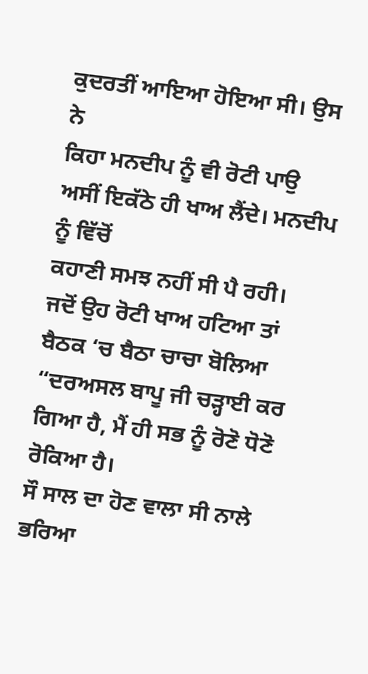ਕੁਦਰਤੀਂ ਆਇਆ ਹੋਇਆ ਸੀ। ਉਸ ਨੇ
ਕਿਹਾ ਮਨਦੀਪ ਨੂੰ ਵੀ ਰੋਟੀ ਪਾਉ ਅਸੀਂ ਇਕੱਠੇ ਹੀ ਖਾਅ ਲੈਂਦੇ। ਮਨਦੀਪ ਨੂੰ ਵਿੱਚੋਂ
ਕਹਾਣੀ ਸਮਝ ਨਹੀਂ ਸੀ ਪੈ ਰਹੀ।
ਜਦੋਂ ਉਹ ਰੋਟੀ ਖਾਅ ਹਟਿਆ ਤਾਂ ਬੈਠਕ ‘ਚ ਬੈਠਾ ਚਾਚਾ ਬੋਲਿਆ
“ਦਰਅਸਲ ਬਾਪੂ ਜੀ ਚੜ੍ਹਾਈ ਕਰ ਗਿਆ ਹੈ, ਮੈਂ ਹੀ ਸਭ ਨੂੰ ਰੋਣੋ ਧੋਣੋ ਰੋਕਿਆ ਹੈ।
ਸੌ ਸਾਲ ਦਾ ਹੋਣ ਵਾਲਾ ਸੀ ਨਾਲੇ ਭਰਿਆ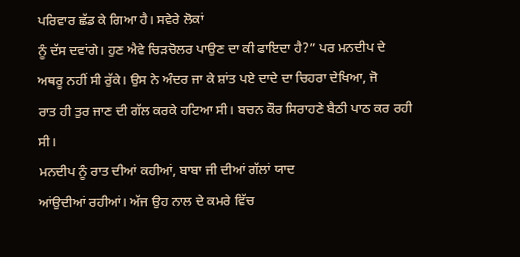ਪਰਿਵਾਰ ਛੱਡ ਕੇ ਗਿਆ ਹੈ। ਸਵੇਰੇ ਲੋਕਾਂ
ਨੂੰ ਦੱਸ ਦਵਾਂਗੇ। ਹੁਣ ਐਵੇ ਚਿੜਚੋਲਰ ਪਾਉਣ ਦਾ ਕੀ ਫਾਇਦਾ ਹੈ?” ਪਰ ਮਨਦੀਪ ਦੇ
ਅਥਰੂ ਨਹੀਂ ਸੀ ਰੁੱਕੇ। ਉਸ ਨੇ ਅੰਦਰ ਜਾ ਕੇ ਸ਼ਾਂਤ ਪਏ ਦਾਦੇ ਦਾ ਚਿਹਰਾ ਦੇਖਿਆ, ਜੋ
ਰਾਤ ਹੀ ਤੁਰ ਜਾਣ ਦੀ ਗੱਲ ਕਰਕੇ ਹਟਿਆ ਸੀ। ਬਚਨ ਕੌਰ ਸਿਰਾਹਣੇ ਬੈਠੀ ਪਾਠ ਕਰ ਰਹੀ
ਸੀ।
ਮਨਦੀਪ ਨੂੰ ਰਾਤ ਦੀਆਂ ਕਹੀਆਂ, ਬਾਬਾ ਜੀ ਦੀਆਂ ਗੱਲਾਂ ਯਾਦ
ਆਂਉਦੀਆਂ ਰਹੀਆਂ। ਅੱਜ ਉਹ ਨਾਲ ਦੇ ਕਮਰੇ ਵਿੱਚ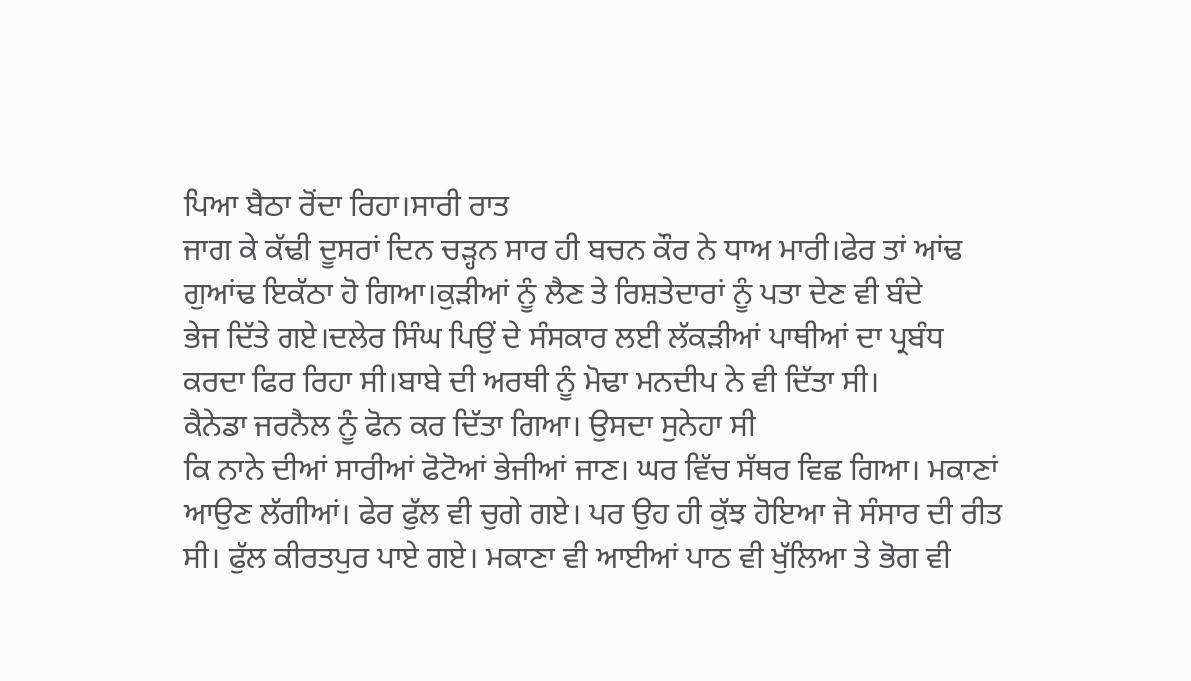ਪਿਆ ਬੈਠਾ ਰੋਂਦਾ ਰਿਹਾ।ਸਾਰੀ ਰਾਤ
ਜਾਗ ਕੇ ਕੱਢੀ ਦੂਸਰਾਂ ਦਿਨ ਚੜ੍ਹਨ ਸਾਰ ਹੀ ਬਚਨ ਕੌਰ ਨੇ ਧਾਅ ਮਾਰੀ।ਫੇਰ ਤਾਂ ਆਂਢ
ਗੁਆਂਢ ਇਕੱਠਾ ਹੋ ਗਿਆ।ਕੁੜੀਆਂ ਨੂੰ ਲੈਣ ਤੇ ਰਿਸ਼ਤੇਦਾਰਾਂ ਨੂੰ ਪਤਾ ਦੇਣ ਵੀ ਬੰਦੇ
ਭੇਜ ਦਿੱਤੇ ਗਏ।ਦਲੇਰ ਸਿੰਘ ਪਿਉਂ ਦੇ ਸੰਸਕਾਰ ਲਈ ਲੱਕੜੀਆਂ ਪਾਥੀਆਂ ਦਾ ਪ੍ਰਬੰਧ
ਕਰਦਾ ਫਿਰ ਰਿਹਾ ਸੀ।ਬਾਬੇ ਦੀ ਅਰਥੀ ਨੂੰ ਮੋਢਾ ਮਨਦੀਪ ਨੇ ਵੀ ਦਿੱਤਾ ਸੀ।
ਕੈਨੇਡਾ ਜਰਨੈਲ ਨੂੰ ਫੋਨ ਕਰ ਦਿੱਤਾ ਗਿਆ। ਉਸਦਾ ਸੁਨੇਹਾ ਸੀ
ਕਿ ਨਾਨੇ ਦੀਆਂ ਸਾਰੀਆਂ ਫੋਟੋਆਂ ਭੇਜੀਆਂ ਜਾਣ। ਘਰ ਵਿੱਚ ਸੱਥਰ ਵਿਛ ਗਿਆ। ਮਕਾਣਾਂ
ਆਉਣ ਲੱਗੀਆਂ। ਫੇਰ ਫੁੱਲ ਵੀ ਚੁਗੇ ਗਏ। ਪਰ ਉਹ ਹੀ ਕੁੱਝ ਹੋਇਆ ਜੋ ਸੰਸਾਰ ਦੀ ਰੀਤ
ਸੀ। ਫੁੱਲ ਕੀਰਤਪੁਰ ਪਾਏ ਗਏ। ਮਕਾਣਾ ਵੀ ਆਈਆਂ ਪਾਠ ਵੀ ਖੁੱਲਿਆ ਤੇ ਭੋਗ ਵੀ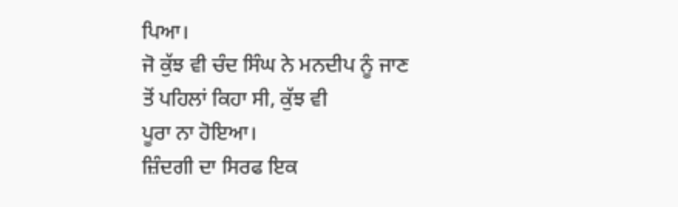ਪਿਆ।
ਜੋ ਕੁੱਝ ਵੀ ਚੰਦ ਸਿੰਘ ਨੇ ਮਨਦੀਪ ਨੂੰ ਜਾਣ ਤੋਂ ਪਹਿਲਾਂ ਕਿਹਾ ਸੀ, ਕੁੱਝ ਵੀ
ਪੂਰਾ ਨਾ ਹੋਇਆ।
ਜ਼ਿੰਦਗੀ ਦਾ ਸਿਰਫ ਇਕ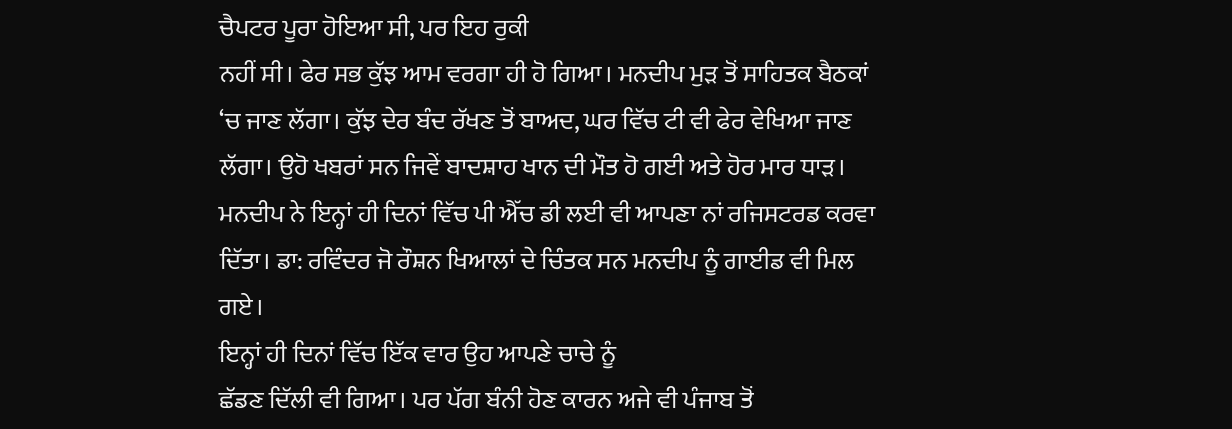ਚੈਪਟਰ ਪੂਰਾ ਹੋਇਆ ਸੀ, ਪਰ ਇਹ ਰੁਕੀ
ਨਹੀਂ ਸੀ। ਫੇਰ ਸਭ ਕੁੱਝ ਆਮ ਵਰਗਾ ਹੀ ਹੋ ਗਿਆ। ਮਨਦੀਪ ਮੁੜ ਤੋਂ ਸਾਹਿਤਕ ਬੈਠਕਾਂ
‘ਚ ਜਾਣ ਲੱਗਾ। ਕੁੱਝ ਦੇਰ ਬੰਦ ਰੱਖਣ ਤੋਂ ਬਾਅਦ, ਘਰ ਵਿੱਚ ਟੀ ਵੀ ਫੇਰ ਵੇਖਿਆ ਜਾਣ
ਲੱਗਾ। ਉਹੋ ਖਬਰਾਂ ਸਨ ਜਿਵੇਂ ਬਾਦਸ਼ਾਹ ਖਾਨ ਦੀ ਮੌਤ ਹੋ ਗਈ ਅਤੇ ਹੋਰ ਮਾਰ ਧਾੜ।
ਮਨਦੀਪ ਨੇ ਇਨ੍ਹਾਂ ਹੀ ਦਿਨਾਂ ਵਿੱਚ ਪੀ ਐੱਚ ਡੀ ਲਈ ਵੀ ਆਪਣਾ ਨਾਂ ਰਜਿਸਟਰਡ ਕਰਵਾ
ਦਿੱਤਾ। ਡਾ: ਰਵਿੰਦਰ ਜੋ ਰੌਸ਼ਨ ਖਿਆਲਾਂ ਦੇ ਚਿੰਤਕ ਸਨ ਮਨਦੀਪ ਨੂੰ ਗਾਈਡ ਵੀ ਮਿਲ
ਗਏ।
ਇਨ੍ਹਾਂ ਹੀ ਦਿਨਾਂ ਵਿੱਚ ਇੱਕ ਵਾਰ ਉਹ ਆਪਣੇ ਚਾਚੇ ਨੂੰ
ਛੱਡਣ ਦਿੱਲੀ ਵੀ ਗਿਆ। ਪਰ ਪੱਗ ਬੰਨੀ ਹੋਣ ਕਾਰਨ ਅਜੇ ਵੀ ਪੰਜਾਬ ਤੋਂ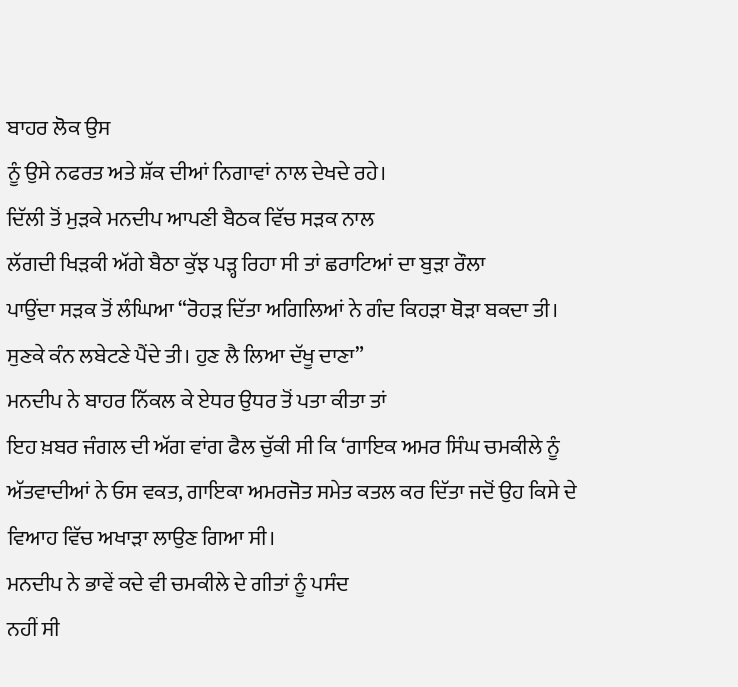ਬਾਹਰ ਲੋਕ ਉਸ
ਨੂੰ ਉਸੇ ਨਫਰਤ ਅਤੇ ਸ਼ੱਕ ਦੀਆਂ ਨਿਗਾਵਾਂ ਨਾਲ ਦੇਖਦੇ ਰਹੇ।
ਦਿੱਲੀ ਤੋਂ ਮੁੜਕੇ ਮਨਦੀਪ ਆਪਣੀ ਬੈਠਕ ਵਿੱਚ ਸੜਕ ਨਾਲ
ਲੱਗਦੀ ਖਿੜਕੀ ਅੱਗੇ ਬੈਠਾ ਕੁੱਝ ਪੜ੍ਹ ਰਿਹਾ ਸੀ ਤਾਂ ਛਰਾਟਿਆਂ ਦਾ ਬੁੜਾ ਰੌਲਾ
ਪਾਉਂਦਾ ਸੜਕ ਤੋਂ ਲੰਘਿਆ “ਰੋਹੜ ਦਿੱਤਾ ਅਗਿਲਿਆਂ ਨੇ ਗੰਦ ਕਿਹੜਾ ਥੋੜਾ ਬਕਦਾ ਤੀ।
ਸੁਣਕੇ ਕੰਨ ਲਬੇਟਣੇ ਪੈਂਦੇ ਤੀ। ਹੁਣ ਲੈ ਲਿਆ ਦੱਖੂ ਦਾਣਾ”
ਮਨਦੀਪ ਨੇ ਬਾਹਰ ਨਿੱਕਲ ਕੇ ਏਧਰ ਉਧਰ ਤੋਂ ਪਤਾ ਕੀਤਾ ਤਾਂ
ਇਹ ਖ਼ਬਰ ਜੰਗਲ ਦੀ ਅੱਗ ਵਾਂਗ ਫੈਲ ਚੁੱਕੀ ਸੀ ਕਿ ‘ਗਾਇਕ ਅਮਰ ਸਿੰਘ ਚਮਕੀਲੇ ਨੂੰ
ਅੱਤਵਾਦੀਆਂ ਨੇ ਓਸ ਵਕਤ, ਗਾਇਕਾ ਅਮਰਜੋਤ ਸਮੇਤ ਕਤਲ ਕਰ ਦਿੱਤਾ ਜਦੋਂ ਉਹ ਕਿਸੇ ਦੇ
ਵਿਆਹ ਵਿੱਚ ਅਖਾੜਾ ਲਾਉਣ ਗਿਆ ਸੀ।
ਮਨਦੀਪ ਨੇ ਭਾਵੇਂ ਕਦੇ ਵੀ ਚਮਕੀਲੇ ਦੇ ਗੀਤਾਂ ਨੂੰ ਪਸੰਦ
ਨਹੀਂ ਸੀ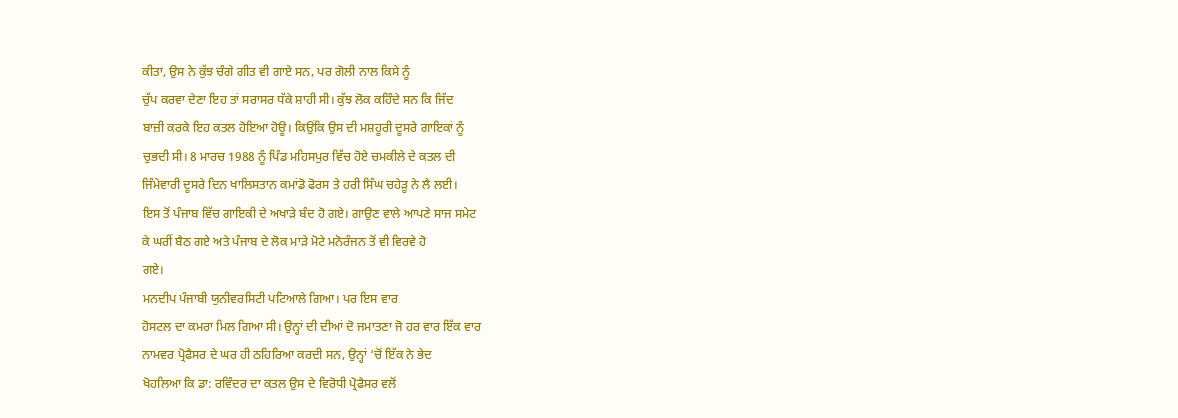ਕੀਤਾ, ਉਸ ਨੇ ਕੁੱਝ ਚੰਗੇ ਗੀਤ ਵੀ ਗਾਏ ਸਨ, ਪਰ ਗੋਲੀ ਨਾਲ ਕਿਸੇ ਨੂੰ
ਚੁੱਪ ਕਰਵਾ ਦੇਣਾ ਇਹ ਤਾਂ ਸਰਾਸਰ ਧੱਕੇ ਸ਼ਾਹੀ ਸੀ। ਕੁੱਝ ਲੋਕ ਕਹਿੰਦੇ ਸਨ ਕਿ ਜਿੱਦ
ਬਾਜ਼ੀ ਕਰਕੇ ਇਹ ਕਤਲ ਹੋਇਆ ਹੋਊ। ਕਿਉਂਕਿ ਉਸ ਦੀ ਮਸ਼ਹੂਰੀ ਦੂਸਰੇ ਗਾਇਕਾਂ ਨੂੰ
ਚੁਭਦੀ ਸੀ। 8 ਮਾਰਚ 1988 ਨੂੰ ਪਿੰਡ ਮਹਿਸਪੁਰ ਵਿੱਚ ਹੋਏ ਚਮਕੀਲੇ ਦੇ ਕਤਲ ਦੀ
ਜਿੰਮੇਵਾਰੀ ਦੂਸਰੇ ਦਿਨ ਖਾਲਿਸਤਾਨ ਕਮਾਂਡੋ ਫੋਰਸ ਤੇ ਹਰੀ ਸਿੰਘ ਚਹੇੜੂ ਨੇ ਲੈ ਲਈ।
ਇਸ ਤੋਂ ਪੰਜਾਬ ਵਿੱਚ ਗਾਇਕੀ ਦੇ ਅਖਾੜੇ ਬੰਦ ਹੋ ਗਏ। ਗਾਉਣ ਵਾਲੇ ਆਪਣੇ ਸਾਜ ਸਮੇਟ
ਕੇ ਘਰੀਂ ਬੈਠ ਗਏ ਅਤੇ ਪੰਜਾਬ ਦੇ ਲੋਕ ਮਾੜੇ ਮੋਟੇ ਮਨੋਰੰਜਨ ਤੋਂ ਵੀ ਵਿਰਵੇ ਹੋ
ਗਏ।
ਮਨਦੀਪ ਪੰਜਾਬੀ ਯੁਨੀਵਰਸਿਟੀ ਪਟਿਆਲੇ ਗਿਆ। ਪਰ ਇਸ ਵਾਰ
ਹੋਸਟਲ ਦਾ ਕਮਰਾ ਮਿਲ ਗਿਆ ਸੀ। ਉਨ੍ਹਾਂ ਦੀ ਦੀਆਂ ਦੋ ਜਮਾਤਣਾ ਜੋ ਹਰ ਵਾਰ ਇੱਕ ਵਾਰ
ਨਾਮਵਰ ਪ੍ਰੋਫੈਸਰ ਦੇ ਘਰ ਹੀ ਠਹਿਰਿਆ ਕਰਦੀ ਸਨ, ਉਨ੍ਹਾਂ ‘ਚੋਂ ਇੱਕ ਨੇ ਭੇਦ
ਖੋਹਲਿਆ ਕਿ ਡਾ: ਰਵਿੰਦਰ ਦਾ ਕਤਲ ਉਸ ਦੇ ਵਿਰੋਧੀ ਪ੍ਰੋਫੈਸਰ ਵਲੋਂ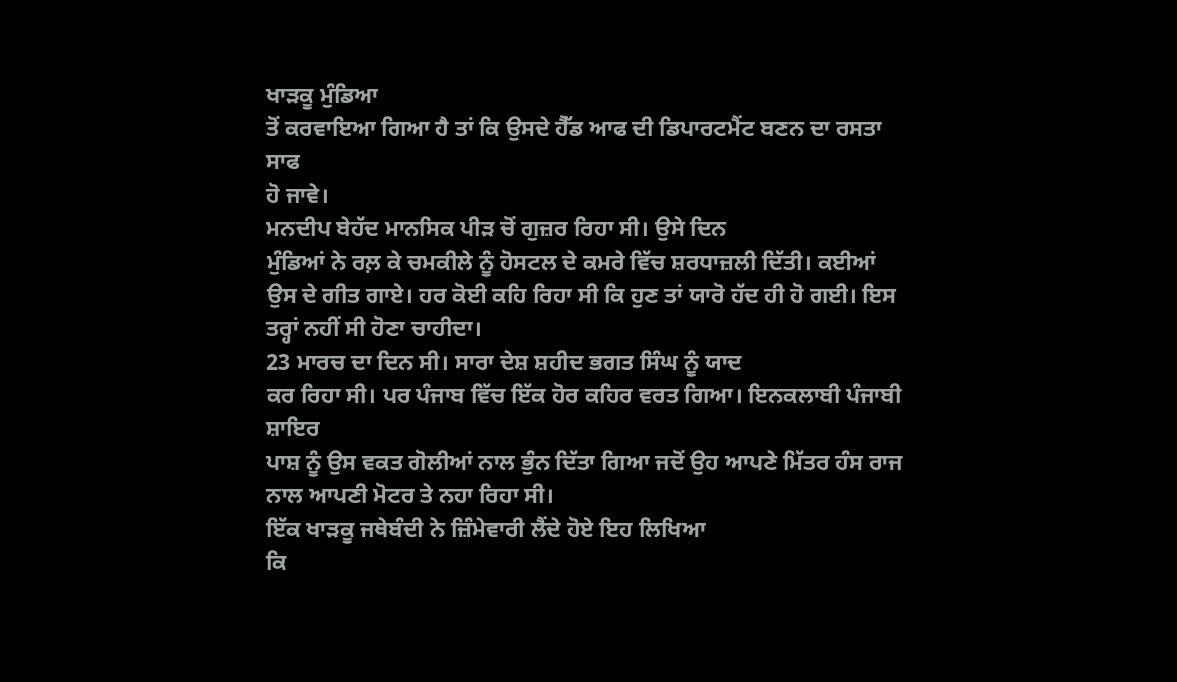ਖਾੜਕੂ ਮੁੰਡਿਆ
ਤੋਂ ਕਰਵਾਇਆ ਗਿਆ ਹੈ ਤਾਂ ਕਿ ਉਸਦੇ ਹੈੱਡ ਆਫ ਦੀ ਡਿਪਾਰਟਮੈਂਟ ਬਣਨ ਦਾ ਰਸਤਾ ਸਾਫ
ਹੋ ਜਾਵੇ।
ਮਨਦੀਪ ਬੇਹੱਦ ਮਾਨਸਿਕ ਪੀੜ ਚੋਂ ਗੁਜ਼ਰ ਰਿਹਾ ਸੀ। ਉਸੇ ਦਿਨ
ਮੁੰਡਿਆਂ ਨੇ ਰਲ਼ ਕੇ ਚਮਕੀਲੇ ਨੂੰ ਹੋਸਟਲ ਦੇ ਕਮਰੇ ਵਿੱਚ ਸ਼ਰਧਾਜ਼ਲੀ ਦਿੱਤੀ। ਕਈਆਂ
ਉਸ ਦੇ ਗੀਤ ਗਾਏ। ਹਰ ਕੋਈ ਕਹਿ ਰਿਹਾ ਸੀ ਕਿ ਹੁਣ ਤਾਂ ਯਾਰੋ ਹੱਦ ਹੀ ਹੋ ਗਈ। ਇਸ
ਤਰ੍ਹਾਂ ਨਹੀਂ ਸੀ ਹੋਣਾ ਚਾਹੀਦਾ।
23 ਮਾਰਚ ਦਾ ਦਿਨ ਸੀ। ਸਾਰਾ ਦੇਸ਼ ਸ਼ਹੀਦ ਭਗਤ ਸਿੰਘ ਨੂੰ ਯਾਦ
ਕਰ ਰਿਹਾ ਸੀ। ਪਰ ਪੰਜਾਬ ਵਿੱਚ ਇੱਕ ਹੋਰ ਕਹਿਰ ਵਰਤ ਗਿਆ। ਇਨਕਲਾਬੀ ਪੰਜਾਬੀ ਸ਼ਾਇਰ
ਪਾਸ਼ ਨੂੰ ਉਸ ਵਕਤ ਗੋਲੀਆਂ ਨਾਲ ਭੁੰਨ ਦਿੱਤਾ ਗਿਆ ਜਦੋਂ ਉਹ ਆਪਣੇ ਮਿੱਤਰ ਹੰਸ ਰਾਜ
ਨਾਲ ਆਪਣੀ ਮੋਟਰ ਤੇ ਨਹਾ ਰਿਹਾ ਸੀ।
ਇੱਕ ਖਾੜਕੂ ਜਥੇਬੰਦੀ ਨੇ ਜ਼ਿੰਮੇਵਾਰੀ ਲੈਂਦੇ ਹੋਏ ਇਹ ਲਿਖਿਆ
ਕਿ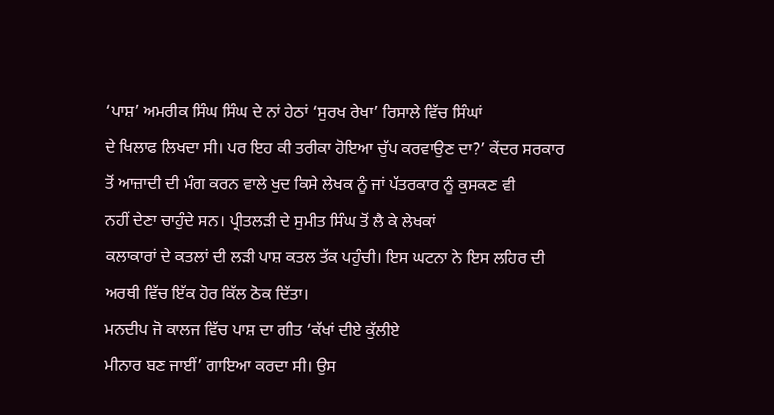‘ਪਾਸ਼’ ਅਮਰੀਕ ਸਿੰਘ ਸਿੰਘ ਦੇ ਨਾਂ ਹੇਠਾਂ ‘ਸੁਰਖ ਰੇਖਾ’ ਰਿਸਾਲੇ ਵਿੱਚ ਸਿੰਘਾਂ
ਦੇ ਖਿਲਾਫ ਲਿਖਦਾ ਸੀ। ਪਰ ਇਹ ਕੀ ਤਰੀਕਾ ਹੋਇਆ ਚੁੱਪ ਕਰਵਾਉਣ ਦਾ?’ ਕੇਂਦਰ ਸਰਕਾਰ
ਤੋਂ ਆਜ਼ਾਦੀ ਦੀ ਮੰਗ ਕਰਨ ਵਾਲੇ ਖੁਦ ਕਿਸੇ ਲੇਖਕ ਨੂੰ ਜਾਂ ਪੱਤਰਕਾਰ ਨੂੰ ਕੁਸਕਣ ਵੀ
ਨਹੀਂ ਦੇਣਾ ਚਾਹੁੰਦੇ ਸਨ। ਪ੍ਰੀਤਲੜੀ ਦੇ ਸੁਮੀਤ ਸਿੰਘ ਤੋਂ ਲੈ ਕੇ ਲੇਖਕਾਂ
ਕਲਾਕਾਰਾਂ ਦੇ ਕਤਲਾਂ ਦੀ ਲੜੀ ਪਾਸ਼ ਕਤਲ ਤੱਕ ਪਹੁੰਚੀ। ਇਸ ਘਟਨਾ ਨੇ ਇਸ ਲਹਿਰ ਦੀ
ਅਰਥੀ ਵਿੱਚ ਇੱਕ ਹੋਰ ਕਿੱਲ ਠੋਕ ਦਿੱਤਾ।
ਮਨਦੀਪ ਜੋ ਕਾਲਜ ਵਿੱਚ ਪਾਸ਼ ਦਾ ਗੀਤ ‘ਕੱਖਾਂ ਦੀਏ ਕੁੱਲੀਏ
ਮੀਨਾਰ ਬਣ ਜਾਈਂ’ ਗਾਇਆ ਕਰਦਾ ਸੀ। ਉਸ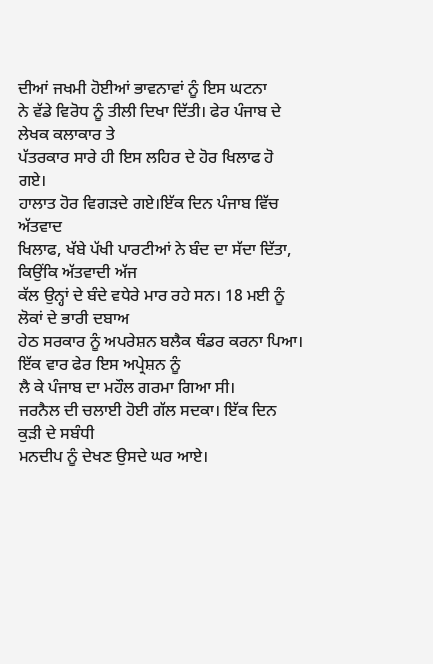ਦੀਆਂ ਜਖਮੀ ਹੋਈਆਂ ਭਾਵਨਾਵਾਂ ਨੂੰ ਇਸ ਘਟਨਾ
ਨੇ ਵੱਡੇ ਵਿਰੋਧ ਨੂੰ ਤੀਲੀ ਦਿਖਾ ਦਿੱਤੀ। ਫੇਰ ਪੰਜਾਬ ਦੇ ਲੇਖਕ ਕਲਾਕਾਰ ਤੇ
ਪੱਤਰਕਾਰ ਸਾਰੇ ਹੀ ਇਸ ਲਹਿਰ ਦੇ ਹੋਰ ਖਿਲਾਫ ਹੋ ਗਏ।
ਹਾਲਾਤ ਹੋਰ ਵਿਗੜਦੇ ਗਏ।ਇੱਕ ਦਿਨ ਪੰਜਾਬ ਵਿੱਚ ਅੱਤਵਾਦ
ਖਿਲਾਫ, ਖੱਬੇ ਪੱਖੀ ਪਾਰਟੀਆਂ ਨੇ ਬੰਦ ਦਾ ਸੱਦਾ ਦਿੱਤਾ, ਕਿਉਂਕਿ ਅੱਤਵਾਦੀ ਅੱਜ
ਕੱਲ ਉਨ੍ਹਾਂ ਦੇ ਬੰਦੇ ਵਧੇਰੇ ਮਾਰ ਰਹੇ ਸਨ। 18 ਮਈ ਨੂੰ ਲੋਕਾਂ ਦੇ ਭਾਰੀ ਦਬਾਅ
ਹੇਠ ਸਰਕਾਰ ਨੂੰ ਅਪਰੇਸ਼ਨ ਬਲੈਕ ਥੰਡਰ ਕਰਨਾ ਪਿਆ। ਇੱਕ ਵਾਰ ਫੇਰ ਇਸ ਅਪ੍ਰੇਸ਼ਨ ਨੂੰ
ਲੈ ਕੇ ਪੰਜਾਬ ਦਾ ਮਹੌਲ ਗਰਮਾ ਗਿਆ ਸੀ।
ਜਰਨੈਲ ਦੀ ਚਲਾਈ ਹੋਈ ਗੱਲ ਸਦਕਾ। ਇੱਕ ਦਿਨ ਕੁੜੀ ਦੇ ਸਬੰਧੀ
ਮਨਦੀਪ ਨੂੰ ਦੇਖਣ ਉਸਦੇ ਘਰ ਆਏ।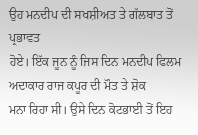ਉਹ ਮਨਦੀਪ ਦੀ ਸਖਸ਼ੀਅਤ ਤੇ ਗੱਲਬਾਤ ਤੋਂ ਪ੍ਰਭਾਵਤ
ਹੋਏ। ਇੱਕ ਜੂਨ ਨੂੰ ਜਿਸ ਦਿਨ ਮਨਦੀਪ ਫਿਲਮ ਅਦਾਕਾਰ ਰਾਜ ਕਪੂਰ ਦੀ ਮੌਤ ਤੇ ਸ਼ੋਕ
ਮਨਾ ਰਿਹਾ ਸੀ। ਉਸੇ ਦਿਨ ਕੋਟਭਾਈ ਤੋਂ ਇਹ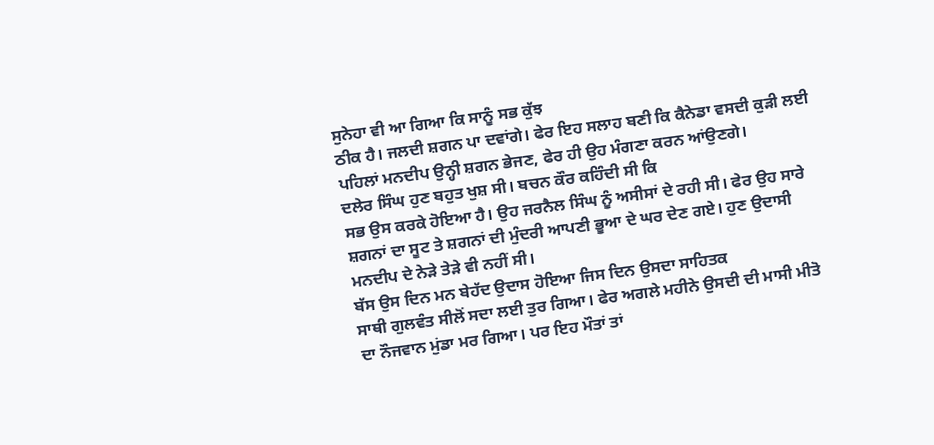ਸੁਨੇਹਾ ਵੀ ਆ ਗਿਆ ਕਿ ਸਾਨੂੰ ਸਭ ਕੁੱਝ
ਠੀਕ ਹੈ। ਜਲਦੀ ਸ਼ਗਨ ਪਾ ਦਵਾਂਗੇ। ਫੇਰ ਇਹ ਸਲਾਹ ਬਣੀ ਕਿ ਕੈਨੇਡਾ ਵਸਦੀ ਕੁੜੀ ਲਈ
ਪਹਿਲਾਂ ਮਨਦੀਪ ਉਨ੍ਹੀ ਸ਼ਗਨ ਭੇਜਣ, ਫੇਰ ਹੀ ਉਹ ਮੰਗਣਾ ਕਰਨ ਆਂਉਣਗੇ।
ਦਲੇਰ ਸਿੰਘ ਹੁਣ ਬਹੁਤ ਖੁਸ਼ ਸੀ। ਬਚਨ ਕੌਰ ਕਹਿੰਦੀ ਸੀ ਕਿ
ਸਭ ਉਸ ਕਰਕੇ ਹੋਇਆ ਹੈ। ਉਹ ਜਰਨੈਲ ਸਿੰਘ ਨੂੰ ਅਸੀਸਾਂ ਦੇ ਰਹੀ ਸੀ। ਫੇਰ ਉਹ ਸਾਰੇ
ਸ਼ਗਨਾਂ ਦਾ ਸੂਟ ਤੇ ਸ਼ਗਨਾਂ ਦੀ ਮੁੰਦਰੀ ਆਪਣੀ ਭੂਆ ਦੇ ਘਰ ਦੇਣ ਗਏ। ਹੁਣ ਉਦਾਸੀ
ਮਨਦੀਪ ਦੇ ਨੇੜੇ ਤੇੜੇ ਵੀ ਨਹੀਂ ਸੀ।
ਬੱਸ ਉਸ ਦਿਨ ਮਨ ਬੇਹੱਦ ਉਦਾਸ ਹੋਇਆ ਜਿਸ ਦਿਨ ਉਸਦਾ ਸਾਹਿਤਕ
ਸਾਥੀ ਗੁਲਵੰਤ ਸੀਲੋਂ ਸਦਾ ਲਈ ਤੁਰ ਗਿਆ। ਫੇਰ ਅਗਲੇ ਮਹੀਨੇ ਉਸਦੀ ਦੀ ਮਾਸੀ ਮੀਤੋ
ਦਾ ਨੌਜਵਾਨ ਮੁਂਡਾ ਮਰ ਗਿਆ। ਪਰ ਇਹ ਮੌਤਾਂ ਤਾਂ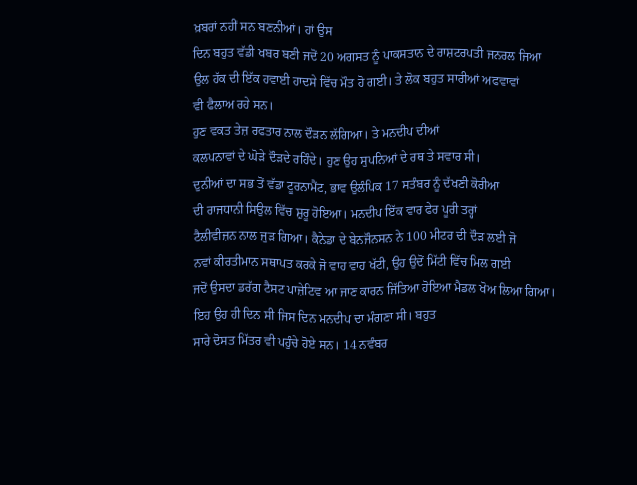ਖ਼ਬਰਾਂ ਨਹੀਂ ਸਨ ਬਣਨੀਆਂ। ਹਾਂ ਉਸ
ਦਿਨ ਬਹੁਤ ਵੱਡੀ ਖਬਰ ਬਣੀ ਜਦੋਂ 20 ਅਗਸਤ ਨੂੰ ਪਾਕਸਤਾਨ ਦੇ ਰਾਸ਼ਟਰਪਤੀ ਜਨਰਲ ਜਿਆ
ਉਲ ਹੱਕ ਦੀ ਇੱਕ ਹਵਾਈ ਹਾਦਸੇ ਵਿੱਚ ਮੌਤ ਹੋ ਗਈ। ਤੇ ਲੋਕ ਬਹੁਤ ਸਾਰੀਆਂ ਅਫਵਾਵਾਂ
ਵੀ ਫੈਲਾਅ ਰਹੇ ਸਨ।
ਹੁਣ ਵਕਤ ਤੇਜ਼ ਰਫਤਾਰ ਨਾਲ ਦੌੜਨ ਲੱਗਿਆ। ਤੇ ਮਨਦੀਪ ਦੀਆਂ
ਕਲਪਨਾਵਾਂ ਦੇ ਘੋੜੇ ਦੌੜਦੇ ਰਹਿੰਦੇ। ਹੁਣ ਉਹ ਸੁਪਨਿਆਂ ਦੇ ਰਥ ਤੇ ਸਵਾਰ ਸੀ।
ਦੁਨੀਆਂ ਦਾ ਸਭ ਤੋਂ ਵੱਡਾ ਟੂਰਨਾਮੈਂਟ, ਭਾਵ ਉਲੰਪਿਕ 17 ਸਤੰਬਰ ਨੂੰ ਦੱਖਣੀ ਕੋਰੀਆ
ਦੀ ਰਾਜਧਾਨੀ ਸਿਉਲ ਵਿੱਚ ਸ਼ੁਰੂ ਹੋਇਆ। ਮਨਦੀਪ ਇੱਕ ਵਾਰ ਫੇਰ ਪੂਰੀ ਤਰ੍ਹਾਂ
ਟੈਲੀਵੀਜ਼ਨ ਨਾਲ ਜੁੜ ਗਿਆ। ਕੈਨੇਡਾ ਦੇ ਬੇਨਜੌਨਸਨ ਨੇ 100 ਮੀਟਰ ਦੀ ਦੌੜ ਲਈ ਜੋ
ਨਵਾਂ ਕੀਰਤੀਮਾਨ ਸਥਾਪਤ ਕਰਕੇ ਜੋ ਵਾਹ ਵਾਹ ਖੱਟੀ, ਉਹ ਉਦੋਂ ਮਿੱਟੀ ਵਿੱਚ ਮਿਲ ਗਈ
ਜਦੋਂ ਉਸਦਾ ਡਰੱਗ ਟੈਸਟ ਪਾਜ਼ੇਟਿਵ ਆ ਜਾਣ ਕਾਰਨ ਜਿੱਤਿਆ ਹੋਇਆ ਮੈਡਲ ਖੋਅ ਲਿਆ ਗਿਆ।
ਇਹ ਉਹ ਹੀ ਦਿਨ ਸੀ ਜਿਸ ਦਿਨ ਮਨਦੀਪ ਦਾ ਮੰਗਣਾ ਸੀ। ਬਹੁਤ
ਸਾਰੇ ਦੋਸਤ ਮਿੱਤਰ ਵੀ ਪਹੁੰਚੇ ਹੋਏ ਸਨ। 14 ਨਵੰਬਰ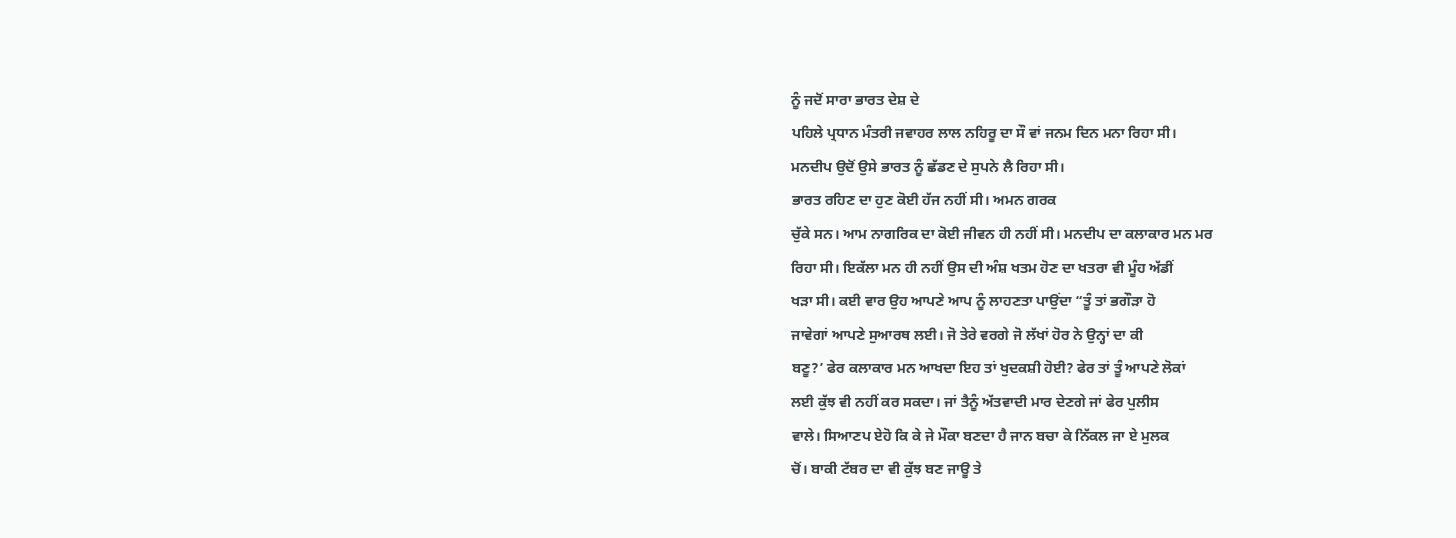ਨੂੰ ਜਦੋਂ ਸਾਰਾ ਭਾਰਤ ਦੇਸ਼ ਦੇ
ਪਹਿਲੇ ਪ੍ਰਧਾਨ ਮੰਤਰੀ ਜਵਾਹਰ ਲਾਲ ਨਹਿਰੂ ਦਾ ਸੌ ਵਾਂ ਜਨਮ ਦਿਨ ਮਨਾ ਰਿਹਾ ਸੀ।
ਮਨਦੀਪ ਉਦੋਂ ਉਸੇ ਭਾਰਤ ਨੂੰ ਛੱਡਣ ਦੇ ਸੁਪਨੇ ਲੈ ਰਿਹਾ ਸੀ।
ਭਾਰਤ ਰਹਿਣ ਦਾ ਹੁਣ ਕੋਈ ਹੱਜ ਨਹੀਂ ਸੀ। ਅਮਨ ਗਰਕ
ਚੁੱਕੇ ਸਨ। ਆਮ ਨਾਗਰਿਕ ਦਾ ਕੋਈ ਜੀਵਨ ਹੀ ਨਹੀਂ ਸੀ। ਮਨਦੀਪ ਦਾ ਕਲਾਕਾਰ ਮਨ ਮਰ
ਰਿਹਾ ਸੀ। ਇਕੱਲਾ ਮਨ ਹੀ ਨਹੀਂ ਉਸ ਦੀ ਅੰਸ਼ ਖਤਮ ਹੋਣ ਦਾ ਖਤਰਾ ਵੀ ਮੂੰਹ ਅੱਡੀਂ
ਖੜਾ ਸੀ। ਕਈ ਵਾਰ ਉਹ ਆਪਣੇ ਆਪ ਨੂੰ ਲਾਹਣਤਾ ਪਾਉਂਦਾ “ਤੂੰ ਤਾਂ ਭਗੌੜਾ ਹੋ
ਜਾਵੇਗਾਂ ਆਪਣੇ ਸੁਆਰਥ ਲਈ। ਜੋ ਤੇਰੇ ਵਰਗੇ ਜੋ ਲੱਖਾਂ ਹੋਰ ਨੇ ਉਨ੍ਹਾਂ ਦਾ ਕੀ
ਬਣੂ?’ ਫੇਰ ਕਲਾਕਾਰ ਮਨ ਆਖਦਾ ਇਹ ਤਾਂ ਖੁਦਕਸ਼ੀ ਹੋਈ? ਫੇਰ ਤਾਂ ਤੂੰ ਆਪਣੇ ਲੋਕਾਂ
ਲਈ ਕੁੱਝ ਵੀ ਨਹੀਂ ਕਰ ਸਕਦਾ। ਜਾਂ ਤੈਨੂੰ ਅੱਤਵਾਦੀ ਮਾਰ ਦੇਣਗੇ ਜਾਂ ਫੇਰ ਪੁਲੀਸ
ਵਾਲੇ। ਸਿਆਣਪ ਏਹੋ ਕਿ ਕੇ ਜੇ ਮੌਕਾ ਬਣਦਾ ਹੈ ਜਾਨ ਬਚਾ ਕੇ ਨਿੱਕਲ ਜਾ ਏ ਮੁਲਕ
ਚੋਂ। ਬਾਕੀ ਟੱਬਰ ਦਾ ਵੀ ਕੁੱਝ ਬਣ ਜਾਊ ਤੇ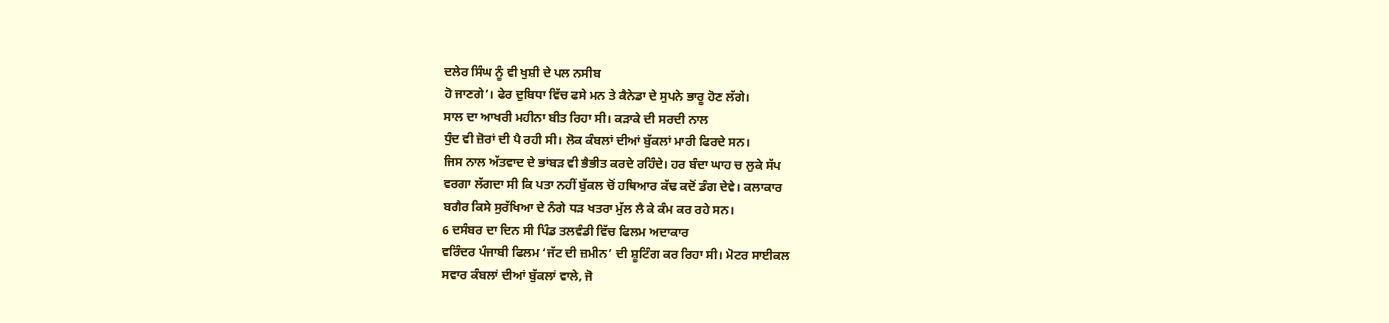ਦਲੇਰ ਸਿੰਘ ਨੂੰ ਵੀ ਖੁਸ਼ੀ ਦੇ ਪਲ ਨਸੀਬ
ਹੋ ਜਾਣਗੇ’। ਫੇਰ ਦੁਬਿਧਾ ਵਿੱਚ ਫਸੇ ਮਨ ਤੇ ਕੈਨੇਡਾ ਦੇ ਸੁਪਨੇ ਭਾਰੂ ਹੋਣ ਲੱਗੇ।
ਸਾਲ ਦਾ ਆਖਰੀ ਮਹੀਨਾ ਬੀਤ ਰਿਹਾ ਸੀ। ਕੜਾਕੇ ਦੀ ਸਰਦੀ ਨਾਲ
ਧੁੰਦ ਵੀ ਜ਼ੋਰਾਂ ਦੀ ਪੈ ਰਹੀ ਸੀ। ਲੋਕ ਕੰਬਲਾਂ ਦੀਆਂ ਬੁੱਕਲਾਂ ਮਾਰੀ ਫਿਰਦੇ ਸਨ।
ਜਿਸ ਨਾਲ ਅੱਤਵਾਦ ਦੇ ਭਾਂਬੜ ਵੀ ਭੈਭੀਤ ਕਰਦੇ ਰਹਿੰਦੇ। ਹਰ ਬੰਦਾ ਘਾਹ ਚ ਲੁਕੇ ਸੱਪ
ਵਰਗਾ ਲੱਗਦਾ ਸੀ ਕਿ ਪਤਾ ਨਹੀਂ ਬੁੱਕਲ ਚੋਂ ਹਥਿਆਰ ਕੱਢ ਕਦੋਂ ਡੰਗ ਦੇਵੇ। ਕਲਾਕਾਰ
ਬਗੈਰ ਕਿਸੇ ਸੁਰੱਖਿਆ ਦੇ ਨੰਗੇ ਧੜ ਖਤਰਾ ਮੁੱਲ ਲੈ ਕੇ ਕੰਮ ਕਰ ਰਹੇ ਸਨ।
6 ਦਸੰਬਰ ਦਾ ਦਿਨ ਸੀ ਪਿੰਡ ਤਲਵੰਡੀ ਵਿੱਚ ਫਿਲਮ ਅਦਾਕਾਰ
ਵਰਿੰਦਰ ਪੰਜਾਬੀ ਫਿਲਮ ‘ਜੱਟ ਦੀ ਜ਼ਮੀਨ’ ਦੀ ਸ਼ੂਟਿੰਗ ਕਰ ਰਿਹਾ ਸੀ। ਮੋਟਰ ਸਾਈਕਲ
ਸਵਾਰ ਕੰਬਲਾਂ ਦੀਆਂ ਬੁੱਕਲਾਂ ਵਾਲੇ, ਜੋ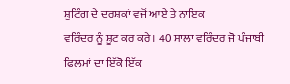ਸ਼ੁਟਿੰਗ ਦੇ ਦਰਸ਼ਕਾਂ ਵਜੋਂ ਆਏ ਤੇ ਨਾਇਕ
ਵਰਿੰਦਰ ਨੂੰ ਸ਼ੂਟ ਕਰ ਕਰੇ। 40 ਸਾਲਾ ਵਰਿੰਦਰ ਜੋ ਪੰਜਾਬੀ ਫਿਲਮਾਂ ਦਾ ਇੱਕੋ ਇੱਕ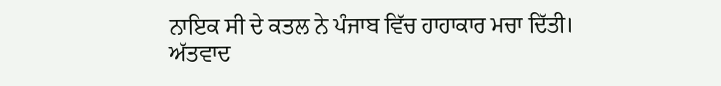ਨਾਇਕ ਸੀ ਦੇ ਕਤਲ ਨੇ ਪੰਜਾਬ ਵਿੱਚ ਹਾਹਾਕਾਰ ਮਚਾ ਦਿੱਤੀ।
ਅੱਤਵਾਦ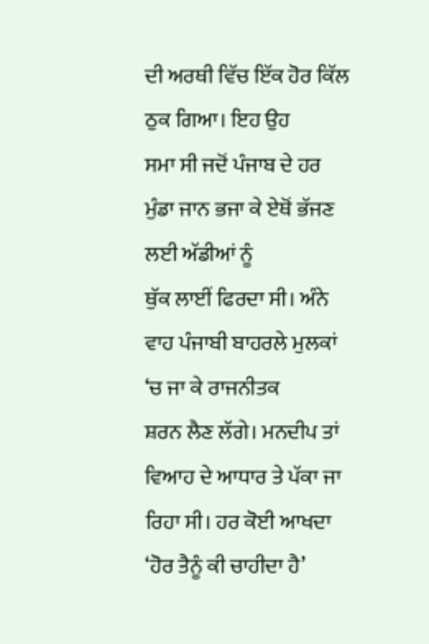ਦੀ ਅਰਥੀ ਵਿੱਚ ਇੱਕ ਹੋਰ ਕਿੱਲ ਠੁਕ ਗਿਆ। ਇਹ ਉਹ
ਸਮਾ ਸੀ ਜਦੋਂ ਪੰਜਾਬ ਦੇ ਹਰ ਮੁੰਡਾ ਜਾਨ ਭਜਾ ਕੇ ਏਥੋਂ ਭੱਜਣ ਲਈ ਅੱਡੀਆਂ ਨੂੰ
ਥੁੱਕ ਲਾਈਂ ਫਿਰਦਾ ਸੀ। ਅੰਨੇ ਵਾਹ ਪੰਜਾਬੀ ਬਾਹਰਲੇ ਮੁਲਕਾਂ ‘ਚ ਜਾ ਕੇ ਰਾਜਨੀਤਕ
ਸ਼ਰਨ ਲੈਣ ਲੱਗੇ। ਮਨਦੀਪ ਤਾਂ ਵਿਆਹ ਦੇ ਆਧਾਰ ਤੇ ਪੱਕਾ ਜਾ ਰਿਹਾ ਸੀ। ਹਰ ਕੋਈ ਆਖਦਾ
‘ਹੋਰ ਤੈਨੂੰ ਕੀ ਚਾਹੀਦਾ ਹੈ’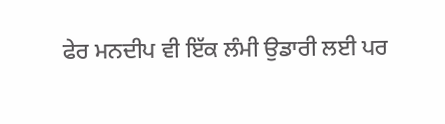ਫੇਰ ਮਨਦੀਪ ਵੀ ਇੱਕ ਲੰਮੀ ਉਡਾਰੀ ਲਈ ਪਰ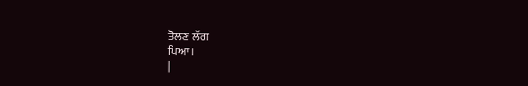ਤੋਲਣ ਲੱਗ
ਪਿਆ।
|